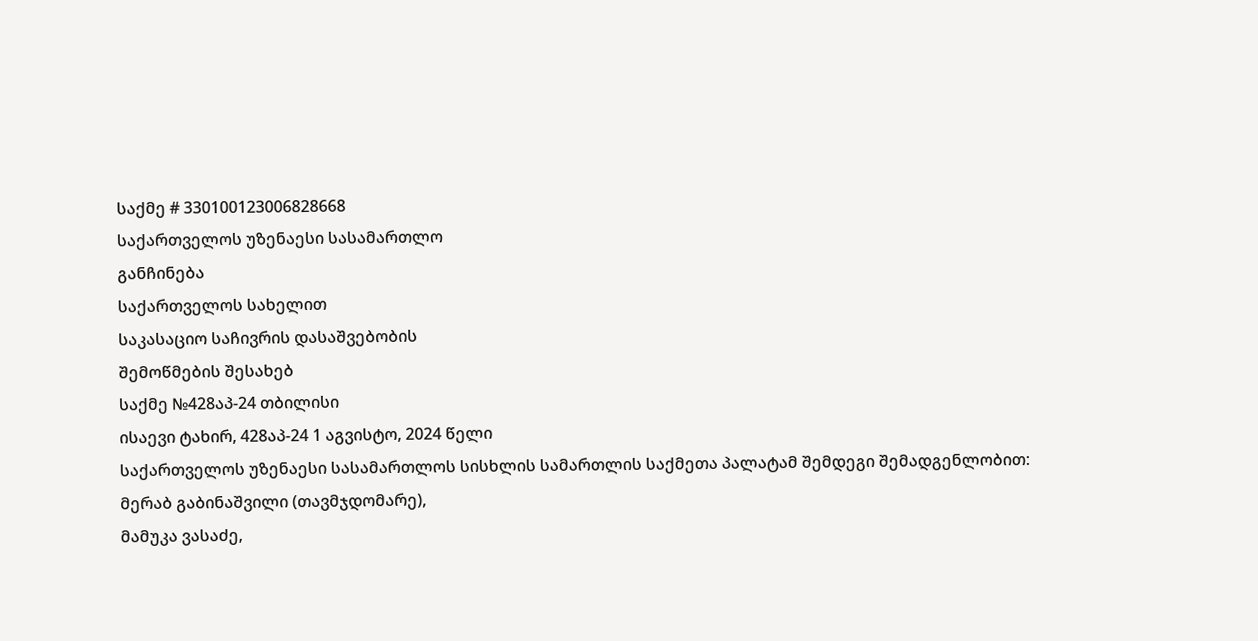საქმე # 330100123006828668
საქართველოს უზენაესი სასამართლო
განჩინება
საქართველოს სახელით
საკასაციო საჩივრის დასაშვებობის
შემოწმების შესახებ
საქმე №428აპ-24 თბილისი
ისაევი ტახირ, 428აპ-24 1 აგვისტო, 2024 წელი
საქართველოს უზენაესი სასამართლოს სისხლის სამართლის საქმეთა პალატამ შემდეგი შემადგენლობით:
მერაბ გაბინაშვილი (თავმჯდომარე),
მამუკა ვასაძე,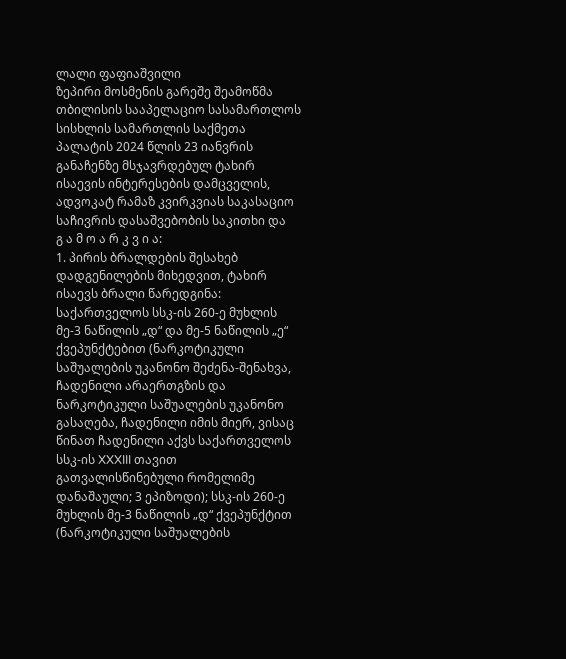ლალი ფაფიაშვილი
ზეპირი მოსმენის გარეშე შეამოწმა თბილისის სააპელაციო სასამართლოს სისხლის სამართლის საქმეთა პალატის 2024 წლის 23 იანვრის განაჩენზე მსჯავრდებულ ტახირ ისაევის ინტერესების დამცველის, ადვოკატ რამაზ კვირკვიას საკასაციო საჩივრის დასაშვებობის საკითხი და
გ ა მ ო ა რ კ ვ ი ა:
1. პირის ბრალდების შესახებ დადგენილების მიხედვით, ტახირ ისაევს ბრალი წარედგინა: საქართველოს სსკ-ის 260-ე მუხლის მე-3 ნაწილის „დ“ და მე-5 ნაწილის „ე“ ქვეპუნქტებით (ნარკოტიკული საშუალების უკანონო შეძენა-შენახვა, ჩადენილი არაერთგზის და ნარკოტიკული საშუალების უკანონო გასაღება, ჩადენილი იმის მიერ, ვისაც წინათ ჩადენილი აქვს საქართველოს სსკ-ის XXXIII თავით გათვალისწინებული რომელიმე დანაშაული; 3 ეპიზოდი); სსკ-ის 260-ე მუხლის მე-3 ნაწილის „დ“ ქვეპუნქტით (ნარკოტიკული საშუალების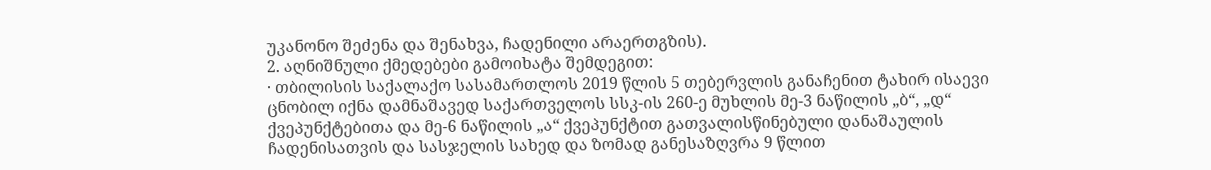უკანონო შეძენა და შენახვა, ჩადენილი არაერთგზის).
2. აღნიშნული ქმედებები გამოიხატა შემდეგით:
· თბილისის საქალაქო სასამართლოს 2019 წლის 5 თებერვლის განაჩენით ტახირ ისაევი ცნობილ იქნა დამნაშავედ საქართველოს სსკ-ის 260-ე მუხლის მე-3 ნაწილის „ბ“, „დ“ ქვეპუნქტებითა და მე-6 ნაწილის „ა“ ქვეპუნქტით გათვალისწინებული დანაშაულის ჩადენისათვის და სასჯელის სახედ და ზომად განესაზღვრა 9 წლით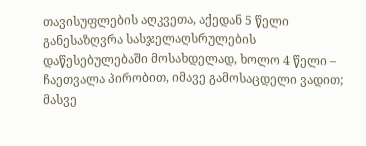თავისუფლების აღკვეთა, აქედან 5 წელი განესაზღვრა სასჯელაღსრულების დაწესებულებაში მოსახდელად, ხოლო 4 წელი – ჩაეთვალა პირობით, იმავე გამოსაცდელი ვადით; მასვე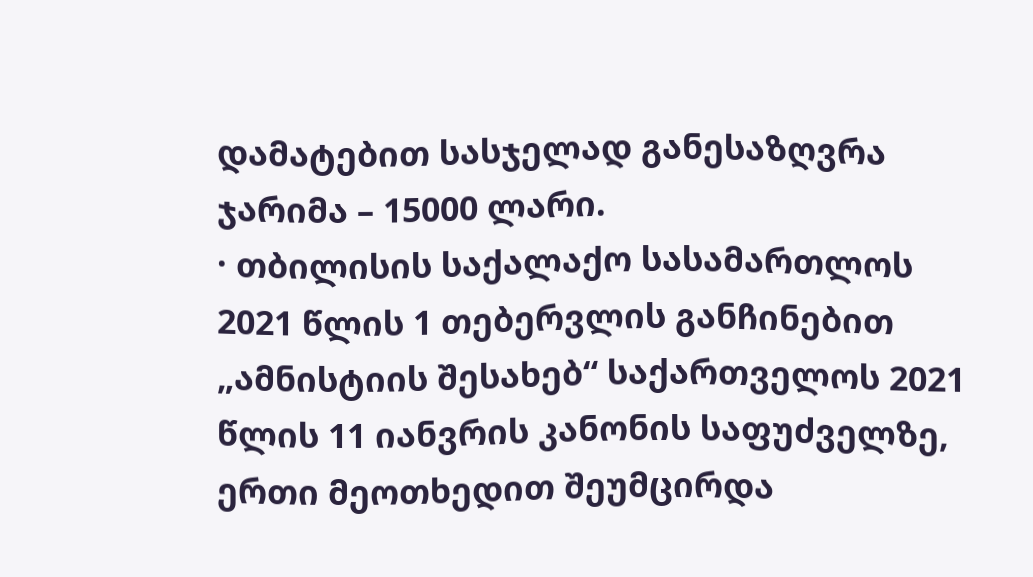დამატებით სასჯელად განესაზღვრა ჯარიმა – 15000 ლარი.
· თბილისის საქალაქო სასამართლოს 2021 წლის 1 თებერვლის განჩინებით „ამნისტიის შესახებ“ საქართველოს 2021 წლის 11 იანვრის კანონის საფუძველზე, ერთი მეოთხედით შეუმცირდა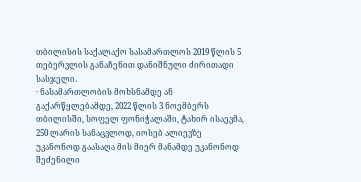თბილისის საქალაქო სასამართლოს 2019 წლის 5 თებერვლის განაჩენით დანიშნული ძირითადი სასჯელი.
· ნასამართლობის მოხსნამდე ან გაქარწყლებამდე, 2022 წლის 3 ნოემბერს თბილისში, სოფელ ფონიჭალაში, ტახირ ისაევმა, 250 ლარის სანაცვლოდ, იოსებ ალიევზე უკანონოდ გაასაღა მის მიერ მანამდე უკანონოდ შეძენილი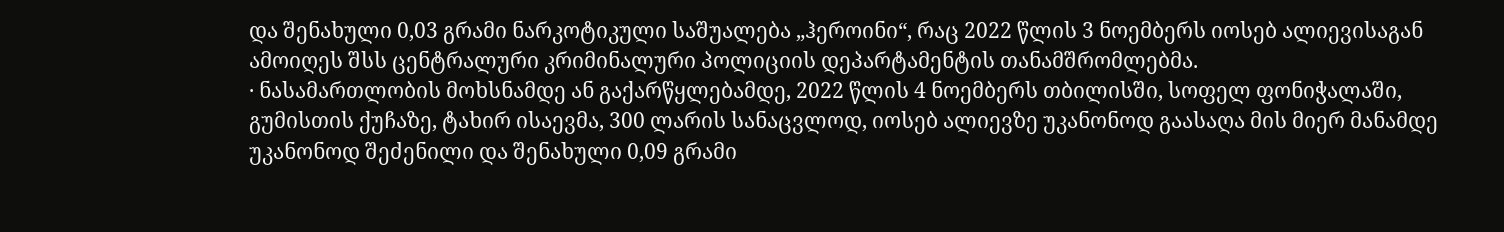და შენახული 0,03 გრამი ნარკოტიკული საშუალება „ჰეროინი“, რაც 2022 წლის 3 ნოემბერს იოსებ ალიევისაგან ამოიღეს შსს ცენტრალური კრიმინალური პოლიციის დეპარტამენტის თანამშრომლებმა.
· ნასამართლობის მოხსნამდე ან გაქარწყლებამდე, 2022 წლის 4 ნოემბერს თბილისში, სოფელ ფონიჭალაში, გუმისთის ქუჩაზე, ტახირ ისაევმა, 300 ლარის სანაცვლოდ, იოსებ ალიევზე უკანონოდ გაასაღა მის მიერ მანამდე უკანონოდ შეძენილი და შენახული 0,09 გრამი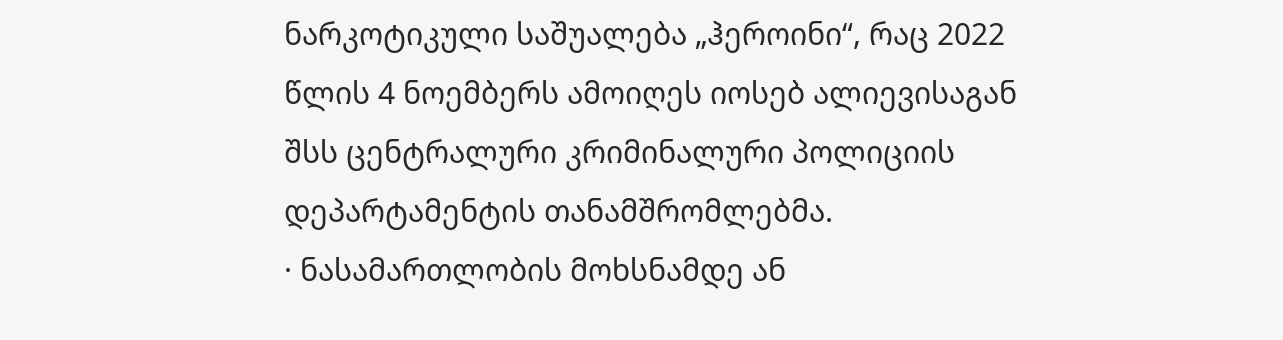ნარკოტიკული საშუალება „ჰეროინი“, რაც 2022 წლის 4 ნოემბერს ამოიღეს იოსებ ალიევისაგან შსს ცენტრალური კრიმინალური პოლიციის დეპარტამენტის თანამშრომლებმა.
· ნასამართლობის მოხსნამდე ან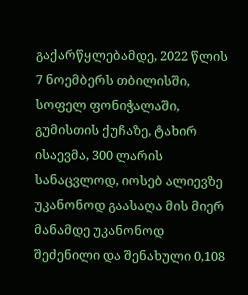გაქარწყლებამდე, 2022 წლის 7 ნოემბერს თბილისში, სოფელ ფონიჭალაში, გუმისთის ქუჩაზე, ტახირ ისაევმა, 300 ლარის სანაცვლოდ, იოსებ ალიევზე უკანონოდ გაასაღა მის მიერ მანამდე უკანონოდ შეძენილი და შენახული 0,108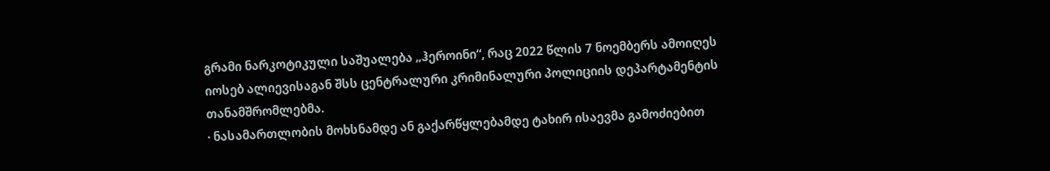გრამი ნარკოტიკული საშუალება „ჰეროინი“, რაც 2022 წლის 7 ნოემბერს ამოიღეს იოსებ ალიევისაგან შსს ცენტრალური კრიმინალური პოლიციის დეპარტამენტის თანამშრომლებმა.
· ნასამართლობის მოხსნამდე ან გაქარწყლებამდე ტახირ ისაევმა გამოძიებით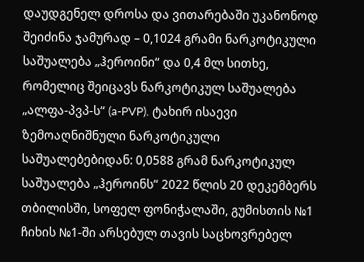დაუდგენელ დროსა და ვითარებაში უკანონოდ შეიძინა ჯამურად – 0,1024 გრამი ნარკოტიკული საშუალება „ჰეროინი“ და 0,4 მლ სითხე, რომელიც შეიცავს ნარკოტიკულ საშუალება „ალფა-პვპ-ს“ (a-PVP). ტახირ ისაევი ზემოაღნიშნული ნარკოტიკული საშუალებებიდან: 0,0588 გრამ ნარკოტიკულ საშუალება „ჰეროინს“ 2022 წლის 20 დეკემბერს თბილისში, სოფელ ფონიჭალაში, გუმისთის №1 ჩიხის №1-ში არსებულ თავის საცხოვრებელ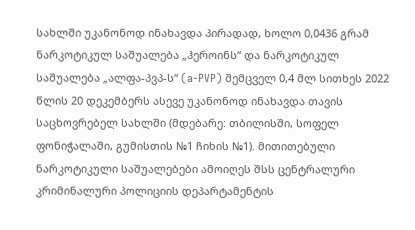სახლში უკანონოდ ინახავდა პირადად, ხოლო 0,0436 გრამ ნარკოტიკულ საშუალება „ჰეროინს“ და ნარკოტიკულ საშუალება „ალფა-პვპ-ს“ (a-PVP) შემცველ 0,4 მლ სითხეს 2022 წლის 20 დეკემბერს ასევე უკანონოდ ინახავდა თავის საცხოვრებელ სახლში (მდებარე: თბილისში, სოფელ ფონიჭალაში, გუმისთის №1 ჩიხის №1). მითითებული ნარკოტიკული საშუალებები ამოიღეს შსს ცენტრალური კრიმინალური პოლიციის დეპარტამენტის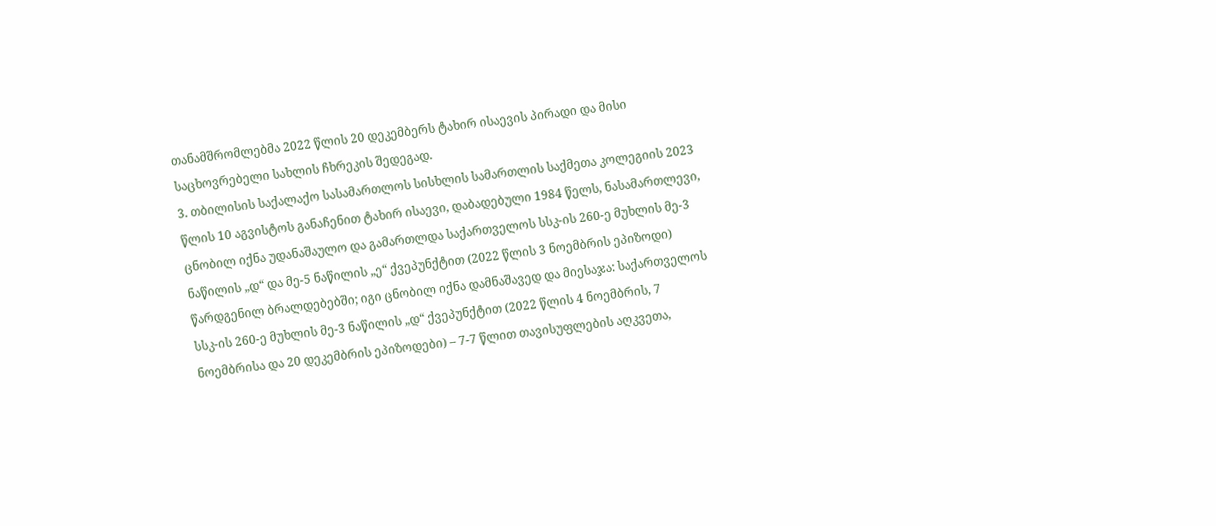თანამშრომლებმა 2022 წლის 20 დეკემბერს ტახირ ისაევის პირადი და მისი საცხოვრებელი სახლის ჩხრეკის შედეგად.
3. თბილისის საქალაქო სასამართლოს სისხლის სამართლის საქმეთა კოლეგიის 2023 წლის 10 აგვისტოს განაჩენით ტახირ ისაევი, დაბადებული 1984 წელს, ნასამართლევი, ცნობილ იქნა უდანაშაულო და გამართლდა საქართველოს სსკ-ის 260-ე მუხლის მე-3 ნაწილის „დ“ და მე-5 ნაწილის „ე“ ქვეპუნქტით (2022 წლის 3 ნოემბრის ეპიზოდი) წარდგენილ ბრალდებებში; იგი ცნობილ იქნა დამნაშავედ და მიესაჯა: საქართველოს სსკ-ის 260-ე მუხლის მე-3 ნაწილის „დ“ ქვეპუნქტით (2022 წლის 4 ნოემბრის, 7 ნოემბრისა და 20 დეკემბრის ეპიზოდები) – 7-7 წლით თავისუფლების აღკვეთა,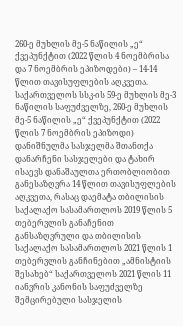260-ე მუხლის მე-5 ნაწილის „ე“ ქვეპუნქტით (2022 წლის 4 ნოემბრისა და 7 ნოემბრის ეპიზოდები) – 14-14 წლით თავისუფლების აღკვეთა. საქართველოს სსკ-ის 59-ე მუხლის მე-3 ნაწილის საფუძველზე, 260-ე მუხლის მე-5 ნაწილის „ე“ ქვეპუნქტით (2022 წლის 7 ნოემბრის ეპიზოდი) დანიშნულმა სასჯელმა შთანთქა დანარჩენი სასჯელები და ტახირ ისაევს დანაშაულთა ერთობლიობით განესაზღვრა 14 წლით თავისუფლების აღკვეთა, რასაც დაემატა თბილისის საქალაქო სასამართლოს 2019 წლის 5 თებერვლის განაჩენით განსაზღვრული და თბილისის საქალაქო სასამართლოს 2021 წლის 1 თებერვლის განჩინებით „ამნისტიის შესახებ“ საქართველოს 2021 წლის 11 იანვრის კანონის საფუძველზე შემცირებული სასჯელის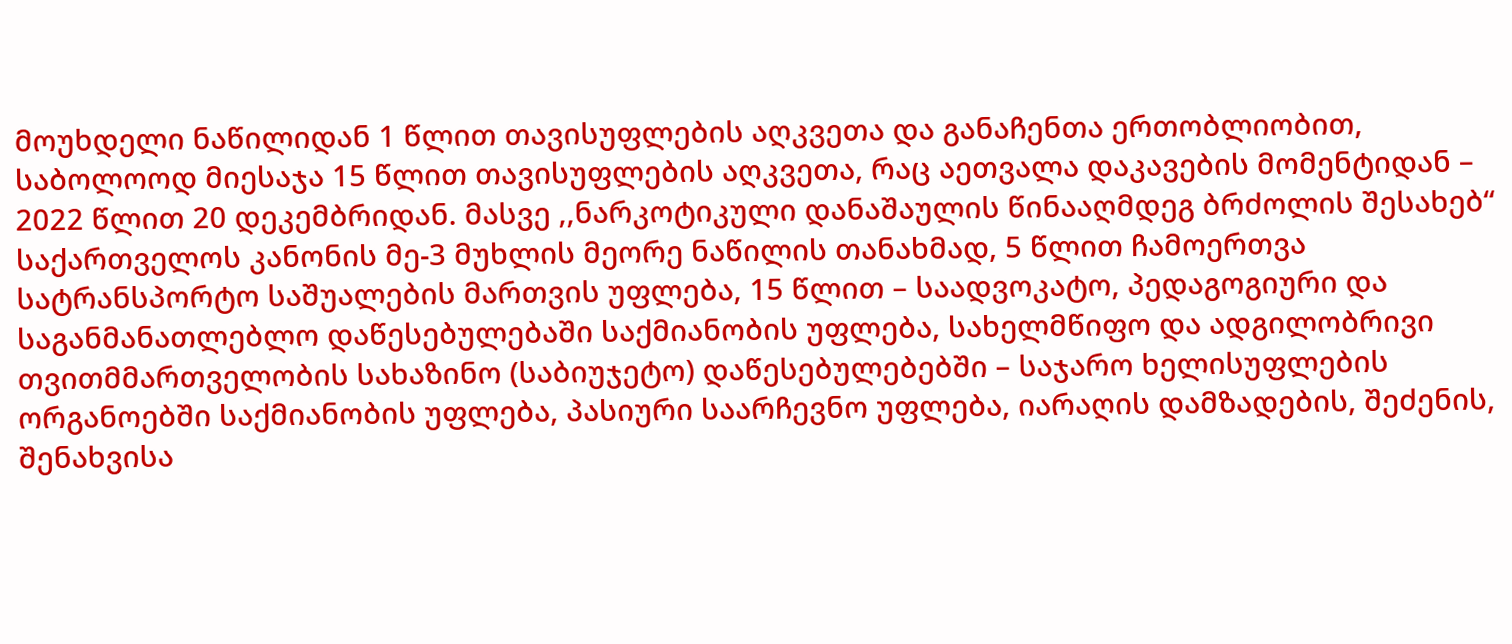მოუხდელი ნაწილიდან 1 წლით თავისუფლების აღკვეთა და განაჩენთა ერთობლიობით, საბოლოოდ მიესაჯა 15 წლით თავისუფლების აღკვეთა, რაც აეთვალა დაკავების მომენტიდან – 2022 წლით 20 დეკემბრიდან. მასვე ,,ნარკოტიკული დანაშაულის წინააღმდეგ ბრძოლის შესახებ“ საქართველოს კანონის მე-3 მუხლის მეორე ნაწილის თანახმად, 5 წლით ჩამოერთვა სატრანსპორტო საშუალების მართვის უფლება, 15 წლით – საადვოკატო, პედაგოგიური და საგანმანათლებლო დაწესებულებაში საქმიანობის უფლება, სახელმწიფო და ადგილობრივი თვითმმართველობის სახაზინო (საბიუჯეტო) დაწესებულებებში – საჯარო ხელისუფლების ორგანოებში საქმიანობის უფლება, პასიური საარჩევნო უფლება, იარაღის დამზადების, შეძენის, შენახვისა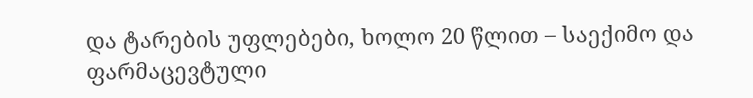და ტარების უფლებები, ხოლო 20 წლით – საექიმო და ფარმაცევტული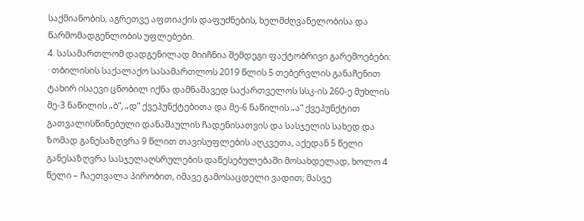საქმიანობის, აგრეთვე აფთიაქის დაფუძნების, ხელმძღვანელობისა და წარმომადგენლობის უფლებები.
4. სასამართლომ დადგენილად მიიჩნია შემდეგი ფაქტობრივი გარემოებები:
· თბილისის საქალაქო სასამართლოს 2019 წლის 5 თებერვლის განაჩენით ტახირ ისაევი ცნობილ იქნა დამნაშავედ საქართველოს სსკ-ის 260-ე მუხლის მე-3 ნაწილის „ბ“, „დ“ ქვეპუნქტებითა და მე-6 ნაწილის „ა“ ქვეპუნქტით გათვალისწინებული დანაშაულის ჩადენისათვის და სასჯელის სახედ და ზომად განესაზღვრა 9 წლით თავისუფლების აღკვეთა, აქედან 5 წელი განესაზღვრა სასჯელაღსრულების დაწესებულებაში მოსახდელად, ხოლო 4 წელი – ჩაეთვალა პირობით, იმავე გამოსაცდელი ვადით; მასვე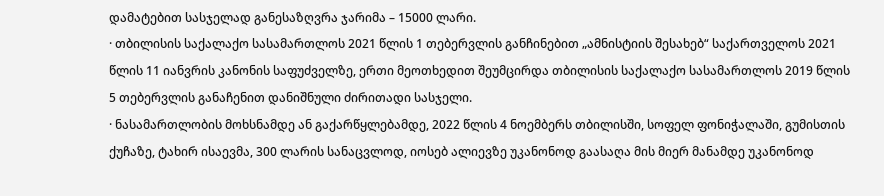დამატებით სასჯელად განესაზღვრა ჯარიმა – 15000 ლარი.
· თბილისის საქალაქო სასამართლოს 2021 წლის 1 თებერვლის განჩინებით „ამნისტიის შესახებ“ საქართველოს 2021 წლის 11 იანვრის კანონის საფუძველზე, ერთი მეოთხედით შეუმცირდა თბილისის საქალაქო სასამართლოს 2019 წლის 5 თებერვლის განაჩენით დანიშნული ძირითადი სასჯელი.
· ნასამართლობის მოხსნამდე ან გაქარწყლებამდე, 2022 წლის 4 ნოემბერს თბილისში, სოფელ ფონიჭალაში, გუმისთის ქუჩაზე, ტახირ ისაევმა, 300 ლარის სანაცვლოდ, იოსებ ალიევზე უკანონოდ გაასაღა მის მიერ მანამდე უკანონოდ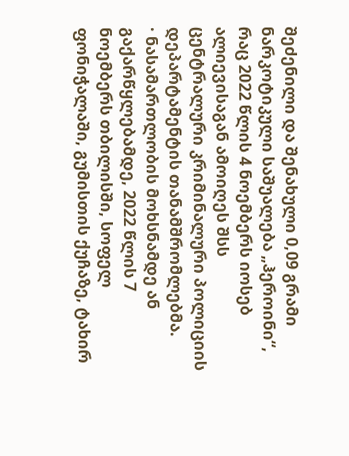შეძენილი და შენახული 0,09 გრამი ნარკოტიკული საშუალება „ჰეროინი“, რაც 2022 წლის 4 ნოემბერს იოსებ ალიევისაგან ამოიღეს შსს ცენტრალური კრიმინალური პოლიციის დეპარტამენტის თანამშრომლებმა.
· ნასამართლობის მოხსნამდე ან გაქარწყლებამდე, 2022 წლის 7 ნოემბერს თბილისში, სოფელ ფონიჭალაში, გუმისთის ქუჩაზე, ტახირ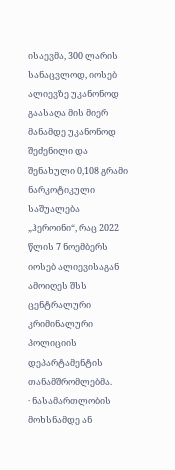ისაევმა, 300 ლარის სანაცვლოდ, იოსებ ალიევზე უკანონოდ გაასაღა მის მიერ მანამდე უკანონოდ შეძენილი და შენახული 0,108 გრამი ნარკოტიკული საშუალება „ჰეროინი“, რაც 2022 წლის 7 ნოემბერს იოსებ ალიევისაგან ამოიღეს შსს ცენტრალური კრიმინალური პოლიციის დეპარტამენტის თანამშრომლებმა.
· ნასამართლობის მოხსნამდე ან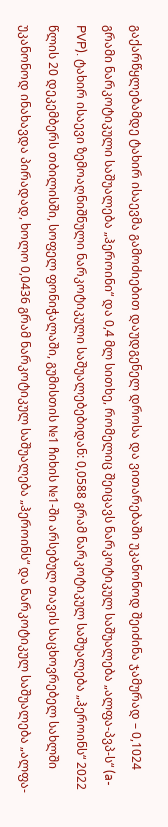გაქარწყლებამდე ტახირ ისაევმა გამოძიებით დაუდგენელ დროსა და ვითარებაში უკანონოდ შეიძინა ჯამურად – 0,1024 გრამი ნარკოტიკული საშუალება „ჰეროინი“ და 0,4 მლ სითხე, რომელიც შეიცავს ნარკოტიკულ საშუალება „ალფა-პვპ-ს“ (a-PVP). ტახირ ისაევი ზემოაღნიშნული ნარკოტიკული საშუალებებიდან: 0,0588 გრამ ნარკოტიკულ საშუალება „ჰეროინს“ 2022 წლის 20 დეკემბერს თბილისში, სოფელ ფონიჭალაში, გუმისთის №1 ჩიხის №1-ში არსებულ თავის საცხოვრებელ სახლში უკანონოდ ინახავდა პირადად, ხოლო 0,0436 გრამ ნარკოტიკულ საშუალება „ჰეროინს“ და ნარკოტიკულ საშუალება „ალფა-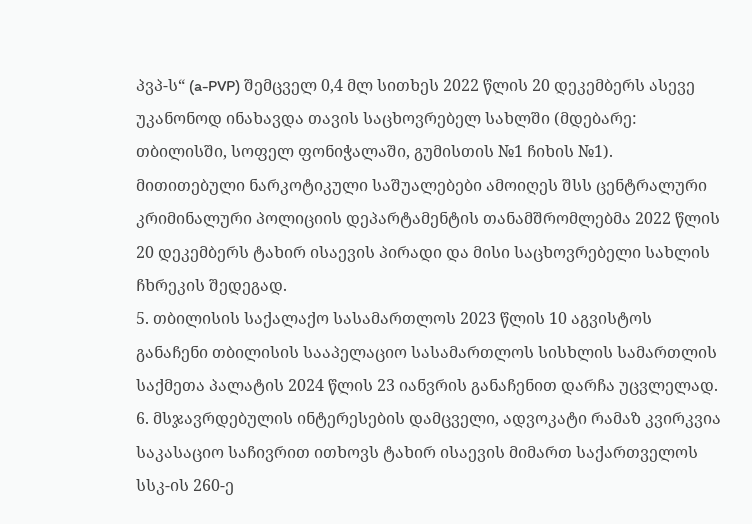პვპ-ს“ (a-PVP) შემცველ 0,4 მლ სითხეს 2022 წლის 20 დეკემბერს ასევე უკანონოდ ინახავდა თავის საცხოვრებელ სახლში (მდებარე: თბილისში, სოფელ ფონიჭალაში, გუმისთის №1 ჩიხის №1). მითითებული ნარკოტიკული საშუალებები ამოიღეს შსს ცენტრალური კრიმინალური პოლიციის დეპარტამენტის თანამშრომლებმა 2022 წლის 20 დეკემბერს ტახირ ისაევის პირადი და მისი საცხოვრებელი სახლის ჩხრეკის შედეგად.
5. თბილისის საქალაქო სასამართლოს 2023 წლის 10 აგვისტოს განაჩენი თბილისის სააპელაციო სასამართლოს სისხლის სამართლის საქმეთა პალატის 2024 წლის 23 იანვრის განაჩენით დარჩა უცვლელად.
6. მსჯავრდებულის ინტერესების დამცველი, ადვოკატი რამაზ კვირკვია საკასაციო საჩივრით ითხოვს ტახირ ისაევის მიმართ საქართველოს სსკ-ის 260-ე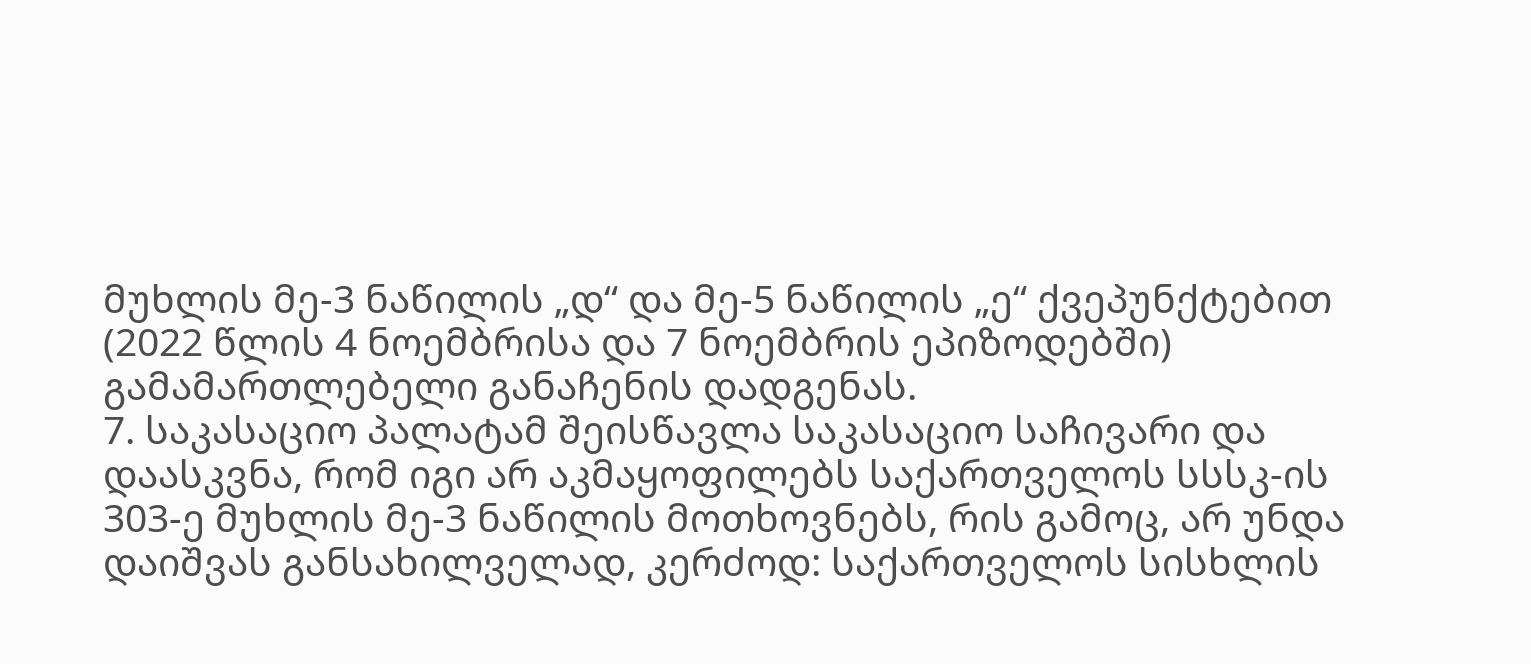მუხლის მე-3 ნაწილის „დ“ და მე-5 ნაწილის „ე“ ქვეპუნქტებით (2022 წლის 4 ნოემბრისა და 7 ნოემბრის ეპიზოდებში) გამამართლებელი განაჩენის დადგენას.
7. საკასაციო პალატამ შეისწავლა საკასაციო საჩივარი და დაასკვნა, რომ იგი არ აკმაყოფილებს საქართველოს სსსკ-ის 303-ე მუხლის მე-3 ნაწილის მოთხოვნებს, რის გამოც, არ უნდა დაიშვას განსახილველად, კერძოდ: საქართველოს სისხლის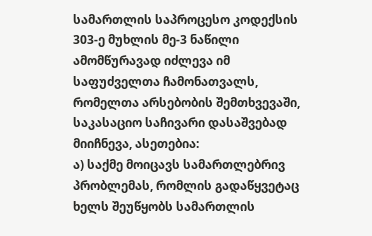სამართლის საპროცესო კოდექსის 303-ე მუხლის მე-3 ნაწილი ამომწურავად იძლევა იმ საფუძველთა ჩამონათვალს, რომელთა არსებობის შემთხვევაში, საკასაციო საჩივარი დასაშვებად მიიჩნევა, ასეთებია:
ა) საქმე მოიცავს სამართლებრივ პრობლემას, რომლის გადაწყვეტაც ხელს შეუწყობს სამართლის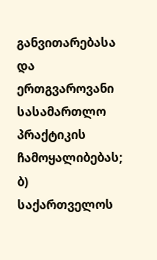განვითარებასა და ერთგვაროვანი სასამართლო პრაქტიკის ჩამოყალიბებას;
ბ) საქართველოს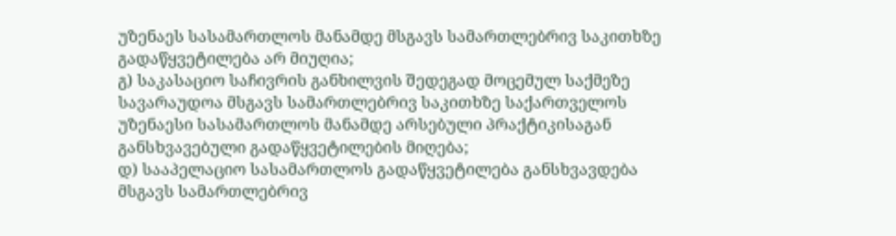უზენაეს სასამართლოს მანამდე მსგავს სამართლებრივ საკითხზე გადაწყვეტილება არ მიუღია;
გ) საკასაციო საჩივრის განხილვის შედეგად მოცემულ საქმეზე სავარაუდოა მსგავს სამართლებრივ საკითხზე საქართველოს უზენაესი სასამართლოს მანამდე არსებული პრაქტიკისაგან განსხვავებული გადაწყვეტილების მიღება;
დ) სააპელაციო სასამართლოს გადაწყვეტილება განსხვავდება მსგავს სამართლებრივ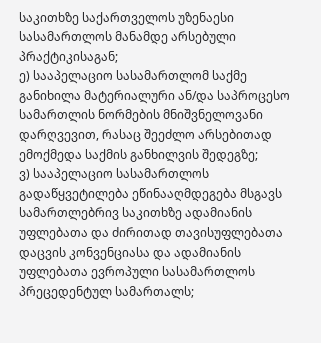საკითხზე საქართველოს უზენაესი სასამართლოს მანამდე არსებული პრაქტიკისაგან;
ე) სააპელაციო სასამართლომ საქმე განიხილა მატერიალური ან/და საპროცესო სამართლის ნორმების მნიშვნელოვანი დარღვევით, რასაც შეეძლო არსებითად ემოქმედა საქმის განხილვის შედეგზე;
ვ) სააპელაციო სასამართლოს გადაწყვეტილება ეწინააღმდეგება მსგავს სამართლებრივ საკითხზე ადამიანის უფლებათა და ძირითად თავისუფლებათა დაცვის კონვენციასა და ადამიანის უფლებათა ევროპული სასამართლოს პრეცედენტულ სამართალს;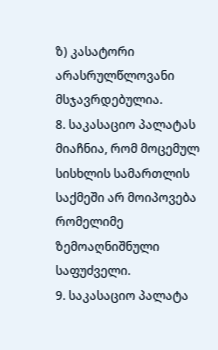ზ) კასატორი არასრულწლოვანი მსჯავრდებულია.
8. საკასაციო პალატას მიაჩნია, რომ მოცემულ სისხლის სამართლის საქმეში არ მოიპოვება რომელიმე ზემოაღნიშნული საფუძველი.
9. საკასაციო პალატა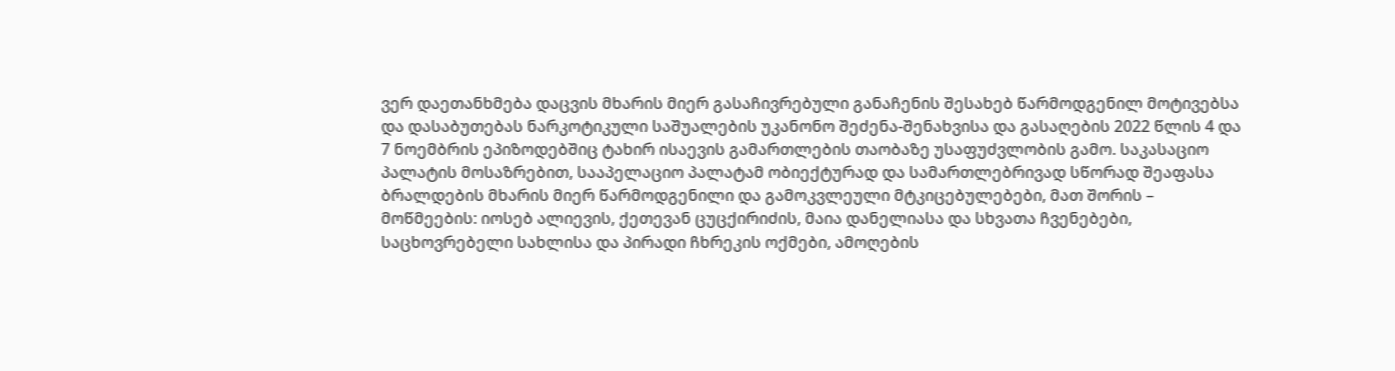ვერ დაეთანხმება დაცვის მხარის მიერ გასაჩივრებული განაჩენის შესახებ წარმოდგენილ მოტივებსა და დასაბუთებას ნარკოტიკული საშუალების უკანონო შეძენა-შენახვისა და გასაღების 2022 წლის 4 და 7 ნოემბრის ეპიზოდებშიც ტახირ ისაევის გამართლების თაობაზე უსაფუძვლობის გამო. საკასაციო პალატის მოსაზრებით, სააპელაციო პალატამ ობიექტურად და სამართლებრივად სწორად შეაფასა ბრალდების მხარის მიერ წარმოდგენილი და გამოკვლეული მტკიცებულებები, მათ შორის – მოწმეების: იოსებ ალიევის, ქეთევან ცუცქირიძის, მაია დანელიასა და სხვათა ჩვენებები, საცხოვრებელი სახლისა და პირადი ჩხრეკის ოქმები, ამოღების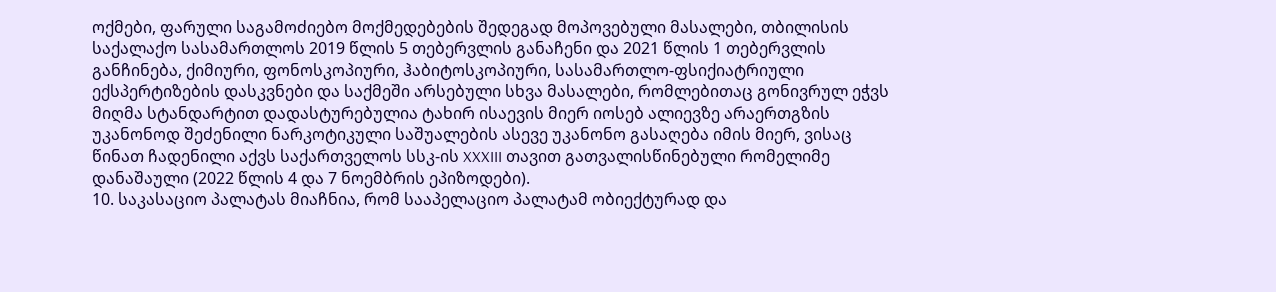ოქმები, ფარული საგამოძიებო მოქმედებების შედეგად მოპოვებული მასალები, თბილისის საქალაქო სასამართლოს 2019 წლის 5 თებერვლის განაჩენი და 2021 წლის 1 თებერვლის განჩინება, ქიმიური, ფონოსკოპიური, ჰაბიტოსკოპიური, სასამართლო-ფსიქიატრიული ექსპერტიზების დასკვნები და საქმეში არსებული სხვა მასალები, რომლებითაც გონივრულ ეჭვს მიღმა სტანდარტით დადასტურებულია ტახირ ისაევის მიერ იოსებ ალიევზე არაერთგზის უკანონოდ შეძენილი ნარკოტიკული საშუალების ასევე უკანონო გასაღება იმის მიერ, ვისაც წინათ ჩადენილი აქვს საქართველოს სსკ-ის XXXIII თავით გათვალისწინებული რომელიმე დანაშაული (2022 წლის 4 და 7 ნოემბრის ეპიზოდები).
10. საკასაციო პალატას მიაჩნია, რომ სააპელაციო პალატამ ობიექტურად და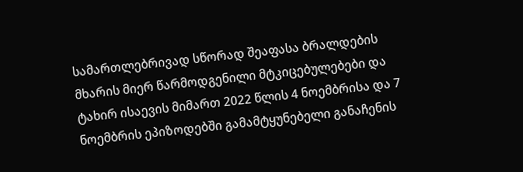სამართლებრივად სწორად შეაფასა ბრალდების მხარის მიერ წარმოდგენილი მტკიცებულებები და ტახირ ისაევის მიმართ 2022 წლის 4 ნოემბრისა და 7 ნოემბრის ეპიზოდებში გამამტყუნებელი განაჩენის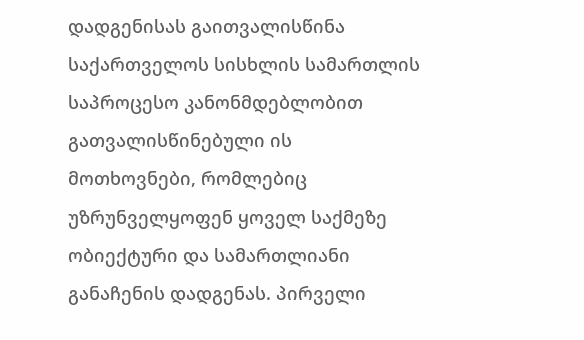დადგენისას გაითვალისწინა საქართველოს სისხლის სამართლის საპროცესო კანონმდებლობით გათვალისწინებული ის მოთხოვნები, რომლებიც უზრუნველყოფენ ყოველ საქმეზე ობიექტური და სამართლიანი განაჩენის დადგენას. პირველი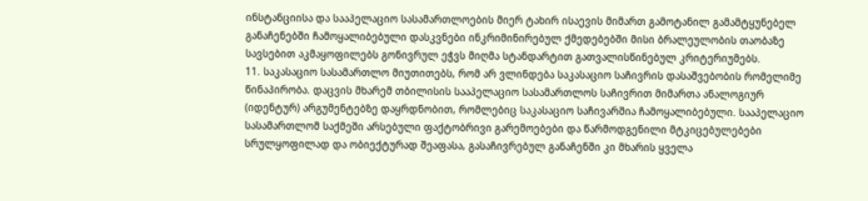ინსტანციისა და სააპელაციო სასამართლოების მიერ ტახირ ისაევის მიმართ გამოტანილ გამამტყუნებელ განაჩენებში ჩამოყალიბებული დასკვნები ინკრიმინირებულ ქმედებებში მისი ბრალეულობის თაობაზე სავსებით აკმაყოფილებს გონივრულ ეჭვს მიღმა სტანდარტით გათვალისწინებულ კრიტერიუმებს.
11. საკასაციო სასამართლო მიუთითებს, რომ არ ვლინდება საკასაციო საჩივრის დასაშვებობის რომელიმე წინაპირობა. დაცვის მხარემ თბილისის სააპელაციო სასამართლოს საჩივრით მიმართა ანალოგიურ (იდენტურ) არგუმენტებზე დაყრდნობით, რომლებიც საკასაციო საჩივარშია ჩამოყალიბებული. სააპელაციო სასამართლომ საქმეში არსებული ფაქტობრივი გარემოებები და წარმოდგენილი მტკიცებულებები სრულყოფილად და ობიექტურად შეაფასა, გასაჩივრებულ განაჩენში კი მხარის ყველა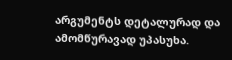არგუმენტს დეტალურად და ამომწურავად უპასუხა.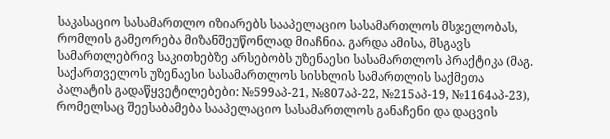საკასაციო სასამართლო იზიარებს სააპელაციო სასამართლოს მსჯელობას, რომლის გამეორება მიზანშეუწონლად მიაჩნია. გარდა ამისა, მსგავს სამართლებრივ საკითხებზე არსებობს უზენაესი სასამართლოს პრაქტიკა (მაგ. საქართველოს უზენაესი სასამართლოს სისხლის სამართლის საქმეთა პალატის გადაწყვეტილებები: №599აპ-21, №807აპ-22, №215აპ-19, №1164აპ-23), რომელსაც შეესაბამება სააპელაციო სასამართლოს განაჩენი და დაცვის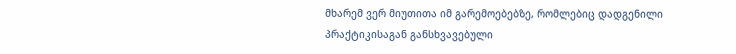მხარემ ვერ მიუთითა იმ გარემოებებზე, რომლებიც დადგენილი პრაქტიკისაგან განსხვავებული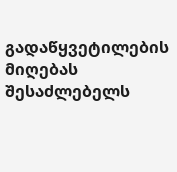გადაწყვეტილების მიღებას შესაძლებელს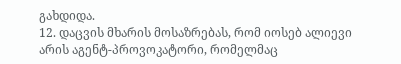გახდიდა.
12. დაცვის მხარის მოსაზრებას, რომ იოსებ ალიევი არის აგენტ-პროვოკატორი, რომელმაც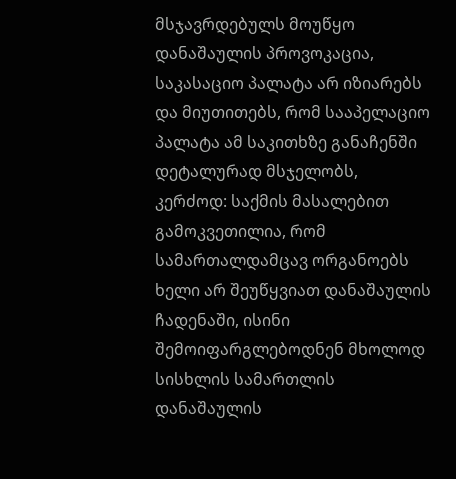მსჯავრდებულს მოუწყო დანაშაულის პროვოკაცია, საკასაციო პალატა არ იზიარებს და მიუთითებს, რომ სააპელაციო პალატა ამ საკითხზე განაჩენში დეტალურად მსჯელობს, კერძოდ: საქმის მასალებით გამოკვეთილია, რომ სამართალდამცავ ორგანოებს ხელი არ შეუწყვიათ დანაშაულის ჩადენაში, ისინი შემოიფარგლებოდნენ მხოლოდ სისხლის სამართლის დანაშაულის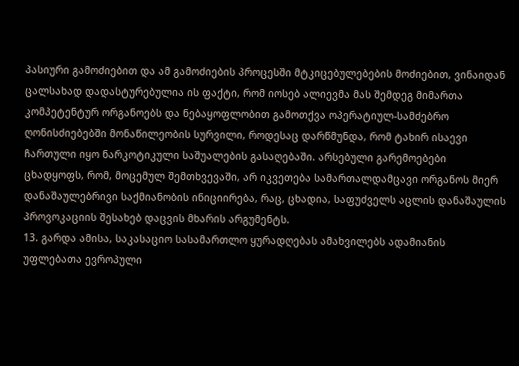პასიური გამოძიებით და ამ გამოძიების პროცესში მტკიცებულებების მოძიებით, ვინაიდან ცალსახად დადასტურებულია ის ფაქტი, რომ იოსებ ალიევმა მას შემდეგ მიმართა კომპეტენტურ ორგანოებს და ნებაყოფლობით გამოთქვა ოპერატიულ-სამძებრო ღონისძიებებში მონაწილეობის სურვილი, როდესაც დარწმუნდა, რომ ტახირ ისაევი ჩართული იყო ნარკოტიკული საშუალების გასაღებაში. არსებული გარემოებები ცხადყოფს, რომ, მოცემულ შემთხვევაში, არ იკვეთება სამართალდამცავი ორგანოს მიერ დანაშაულებრივი საქმიანობის ინიციირება, რაც, ცხადია, საფუძველს აცლის დანაშაულის პროვოკაციის შესახებ დაცვის მხარის არგუმენტს.
13. გარდა ამისა, საკასაციო სასამართლო ყურადღებას ამახვილებს ადამიანის უფლებათა ევროპული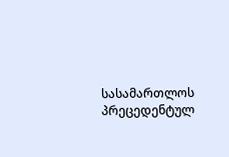სასამართლოს პრეცედენტულ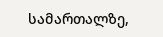სამართალზე,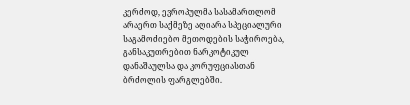კერძოდ, ევროპულმა სასამართლომ არაერთ საქმეზე აღიარა სპეციალური საგამოძიებო მეთოდების საჭიროება, განსაკუთრებით ნარკოტიკულ დანაშაულსა და კორუფციასთან ბრძოლის ფარგლებში.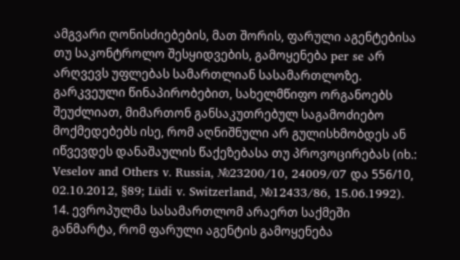ამგვარი ღონისძიებების, მათ შორის, ფარული აგენტებისა თუ საკონტროლო შესყიდვების, გამოყენება per se არ არღვევს უფლებას სამართლიან სასამართლოზე. გარკვეული წინაპირობებით, სახელმწიფო ორგანოებს შეუძლიათ, მიმართონ განსაკუთრებულ საგამოძიებო მოქმედებებს ისე, რომ აღნიშნული არ გულისხმობდეს ან იწვევდეს დანაშაულის წაქეზებასა თუ პროვოცირებას (იხ.: Veselov and Others v. Russia, №23200/10, 24009/07 და 556/10, 02.10.2012, §89; Lüdi v. Switzerland, №12433/86, 15.06.1992).
14. ევროპულმა სასამართლომ არაერთ საქმეში განმარტა, რომ ფარული აგენტის გამოყენება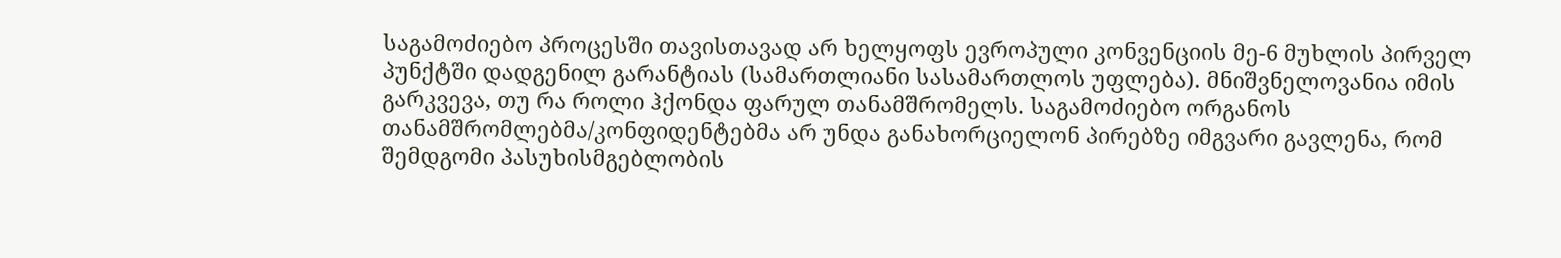საგამოძიებო პროცესში თავისთავად არ ხელყოფს ევროპული კონვენციის მე-6 მუხლის პირველ პუნქტში დადგენილ გარანტიას (სამართლიანი სასამართლოს უფლება). მნიშვნელოვანია იმის გარკვევა, თუ რა როლი ჰქონდა ფარულ თანამშრომელს. საგამოძიებო ორგანოს თანამშრომლებმა/კონფიდენტებმა არ უნდა განახორციელონ პირებზე იმგვარი გავლენა, რომ შემდგომი პასუხისმგებლობის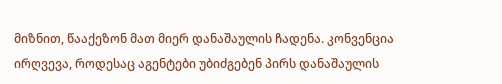მიზნით, წააქეზონ მათ მიერ დანაშაულის ჩადენა. კონვენცია ირღვევა, როდესაც აგენტები უბიძგებენ პირს დანაშაულის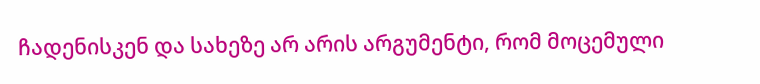ჩადენისკენ და სახეზე არ არის არგუმენტი, რომ მოცემული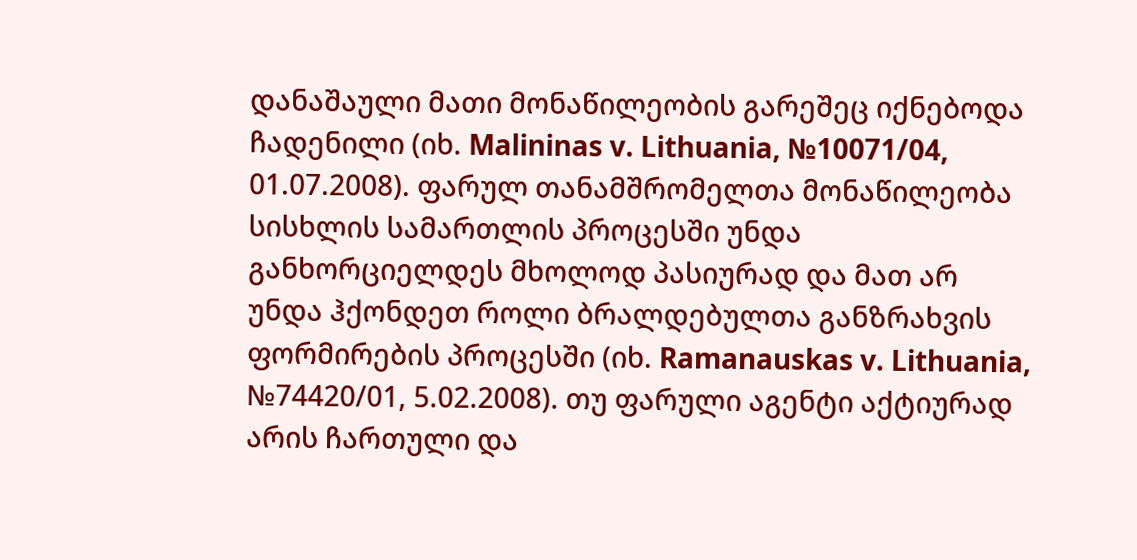დანაშაული მათი მონაწილეობის გარეშეც იქნებოდა ჩადენილი (იხ. Malininas v. Lithuania, №10071/04, 01.07.2008). ფარულ თანამშრომელთა მონაწილეობა სისხლის სამართლის პროცესში უნდა განხორციელდეს მხოლოდ პასიურად და მათ არ უნდა ჰქონდეთ როლი ბრალდებულთა განზრახვის ფორმირების პროცესში (იხ. Ramanauskas v. Lithuania, №74420/01, 5.02.2008). თუ ფარული აგენტი აქტიურად არის ჩართული და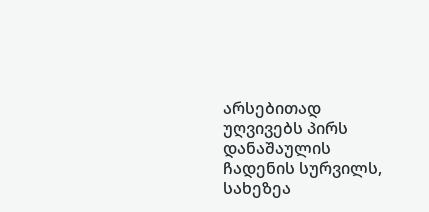არსებითად უღვივებს პირს დანაშაულის ჩადენის სურვილს, სახეზეა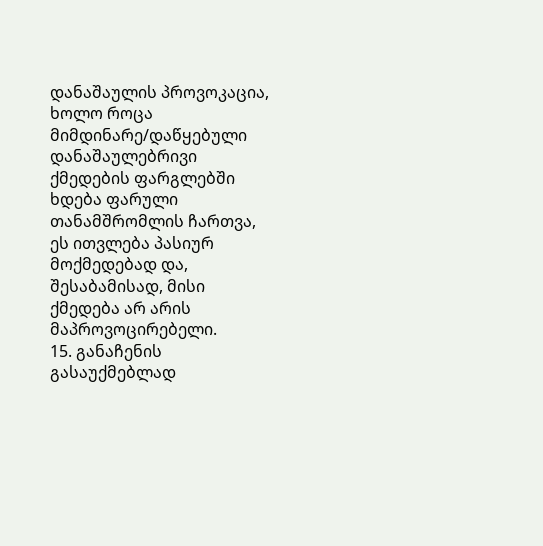დანაშაულის პროვოკაცია, ხოლო როცა მიმდინარე/დაწყებული დანაშაულებრივი ქმედების ფარგლებში ხდება ფარული თანამშრომლის ჩართვა, ეს ითვლება პასიურ მოქმედებად და, შესაბამისად, მისი ქმედება არ არის მაპროვოცირებელი.
15. განაჩენის გასაუქმებლად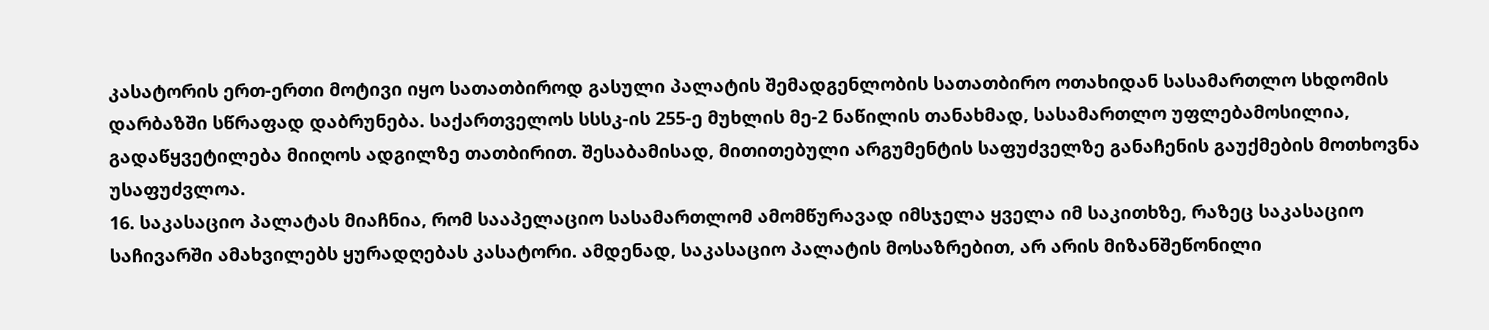კასატორის ერთ-ერთი მოტივი იყო სათათბიროდ გასული პალატის შემადგენლობის სათათბირო ოთახიდან სასამართლო სხდომის დარბაზში სწრაფად დაბრუნება. საქართველოს სსსკ-ის 255-ე მუხლის მე-2 ნაწილის თანახმად, სასამართლო უფლებამოსილია, გადაწყვეტილება მიიღოს ადგილზე თათბირით. შესაბამისად, მითითებული არგუმენტის საფუძველზე განაჩენის გაუქმების მოთხოვნა უსაფუძვლოა.
16. საკასაციო პალატას მიაჩნია, რომ სააპელაციო სასამართლომ ამომწურავად იმსჯელა ყველა იმ საკითხზე, რაზეც საკასაციო საჩივარში ამახვილებს ყურადღებას კასატორი. ამდენად, საკასაციო პალატის მოსაზრებით, არ არის მიზანშეწონილი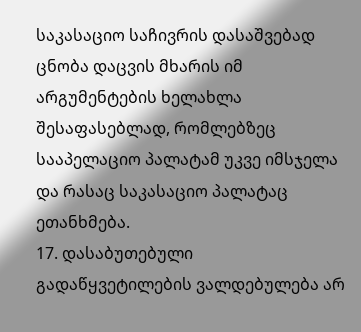საკასაციო საჩივრის დასაშვებად ცნობა დაცვის მხარის იმ არგუმენტების ხელახლა შესაფასებლად, რომლებზეც სააპელაციო პალატამ უკვე იმსჯელა და რასაც საკასაციო პალატაც ეთანხმება.
17. დასაბუთებული გადაწყვეტილების ვალდებულება არ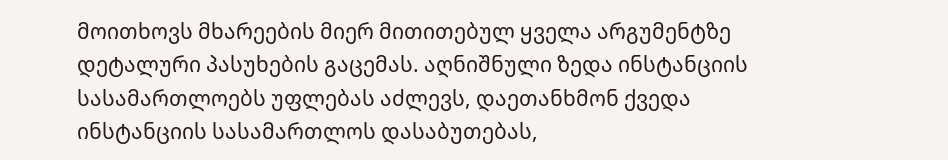მოითხოვს მხარეების მიერ მითითებულ ყველა არგუმენტზე დეტალური პასუხების გაცემას. აღნიშნული ზედა ინსტანციის სასამართლოებს უფლებას აძლევს, დაეთანხმონ ქვედა ინსტანციის სასამართლოს დასაბუთებას,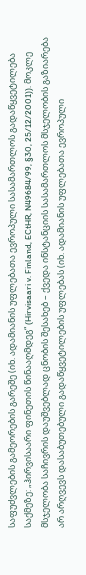საფუძვლების გამეორების გარეშე (იხ. ადამიანის უფლებათა ევროპული სასამართლოს გადაწყვეტილება საქმეზე: „ჰირვისაარი ფინეთის წინააღმდეგ“ (Hirvisaari v. Finland, ECtHR, N49684/99, §30, 25/12/2001)). მოკლე მსჯელობა საჩივრის დაუშვებლად ცნობის შესახებ – ქვედა ინსტანციის სასამართლოს მსჯელობის გაზიარება არ არღვევს დასაბუთებული გადაწყვეტილების უფლებას (იხ. ადამიანის უფლებათა ევროპული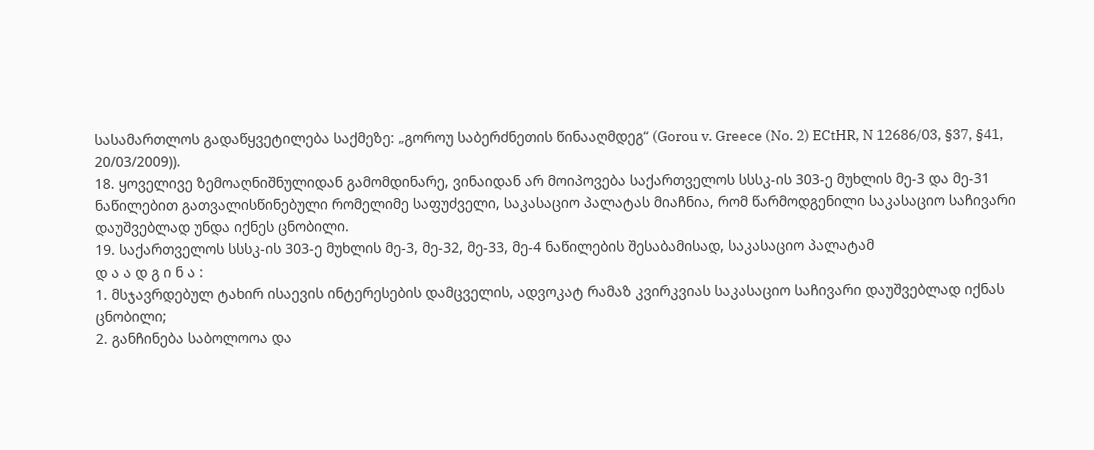სასამართლოს გადაწყვეტილება საქმეზე: „გოროუ საბერძნეთის წინააღმდეგ“ (Gorou v. Greece (No. 2) ECtHR, N 12686/03, §37, §41, 20/03/2009)).
18. ყოველივე ზემოაღნიშნულიდან გამომდინარე, ვინაიდან არ მოიპოვება საქართველოს სსსკ-ის 303-ე მუხლის მე-3 და მე-31 ნაწილებით გათვალისწინებული რომელიმე საფუძველი, საკასაციო პალატას მიაჩნია, რომ წარმოდგენილი საკასაციო საჩივარი დაუშვებლად უნდა იქნეს ცნობილი.
19. საქართველოს სსსკ-ის 303-ე მუხლის მე-3, მე-32, მე-33, მე-4 ნაწილების შესაბამისად, საკასაციო პალატამ
დ ა ა დ გ ი ნ ა :
1. მსჯავრდებულ ტახირ ისაევის ინტერესების დამცველის, ადვოკატ რამაზ კვირკვიას საკასაციო საჩივარი დაუშვებლად იქნას ცნობილი;
2. განჩინება საბოლოოა და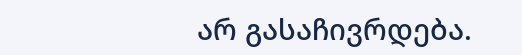არ გასაჩივრდება.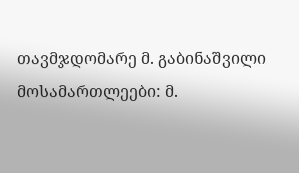თავმჯდომარე მ. გაბინაშვილი
მოსამართლეები: მ.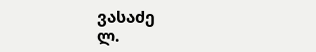ვასაძე
ლ.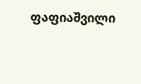ფაფიაშვილი